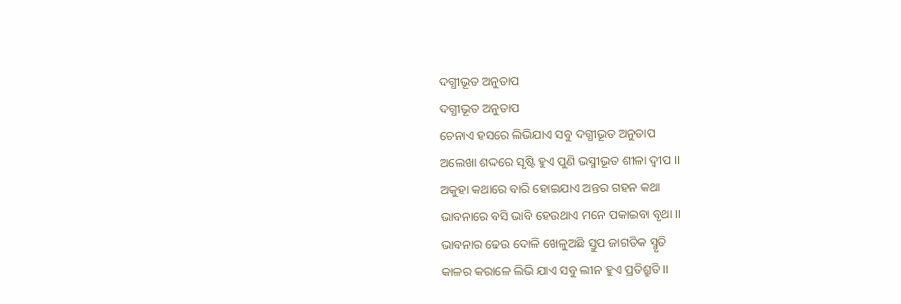ଦଗ୍ଧୀଭୂତ ଅନୁତାପ
ଦଗ୍ଧୀଭୂତ ଅନୁତାପ
ଚେନାଏ ହସରେ ଲିଭିଯାଏ ସବୁ ଦଗ୍ଧୀଭୂତ ଅନୁତାପ
ଅଲେଖା ଶଦ୍ଦରେ ସୃଷ୍ଟି ହୁଏ ପୁଣି ଭସ୍ମୀଭୂତ ଶୀଳା ଦ୍ବୀପ ।।
ଅକୁହା କଥାରେ ବାରି ହୋଇଯାଏ ଅନ୍ତର ଗହନ କଥା
ଭାବନାରେ ବସି ଭାବି ହେଉଥାଏ ମନେ ପକାଇବା ବୃଥା ।।
ଭାବନାର ଢେଉ ଦୋଳି ଖେଳୁଅଛି ସ୍ତୁପ ଜାଗତିକ ସ୍ମୃତି
କାଳର କରାଳେ ଲିଭି ଯାଏ ସବୁ ଲୀନ ହୁଏ ପ୍ରତିଶ୍ରୁତି ।।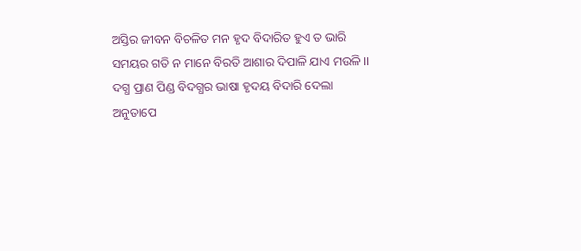ଅସ୍ତିର ଜୀବନ ବିଚଳିତ ମନ ହୃଦ ବିଦାରିତ ହୁଏ ତ ଭାରି
ସମୟର ଗତି ନ ମାନେ ବିରତି ଆଶାର ଦିପାଳି ଯାଏ ମଉଳି ।।
ଦଗ୍ଧ ପ୍ରାଣ ପିଣ୍ଡ ବିଦଗ୍ଧର ଭାଷା ହୃଦୟ ବିଦାରି ଦେଲା
ଅନୁତାପେ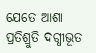ଯେତେ ଆଶା ପ୍ରତିଶ୍ରୁତି ଦଗ୍ଧୀଭୂତ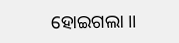ହୋଇଗଲା ।।